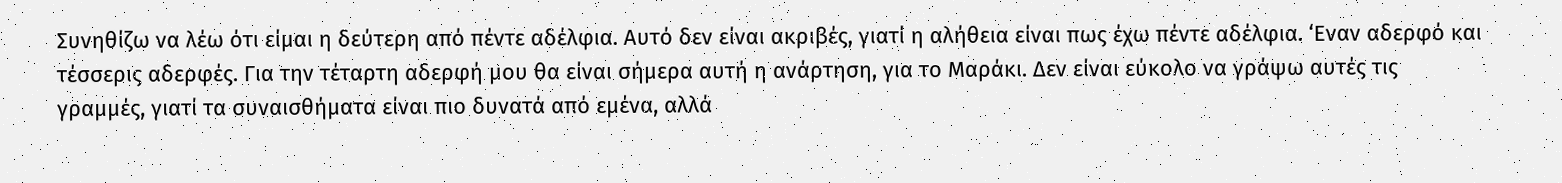Συνηθίζω να λέω ότι είμαι η δεύτερη από πέντε αδέλφια. Αυτό δεν είναι ακριβές, γιατί η αλήθεια είναι πως έχω πέντε αδέλφια. ‘Εναν αδερφό και τέσσερις αδερφές. Για την τέταρτη αδερφή μου θα είναι σήμερα αυτή η ανάρτηση, για το Μαράκι. Δεν είναι εύκολο να γράψω αυτές τις γραμμές, γιατί τα συναισθήματα είναι πιο δυνατά από εμένα, αλλά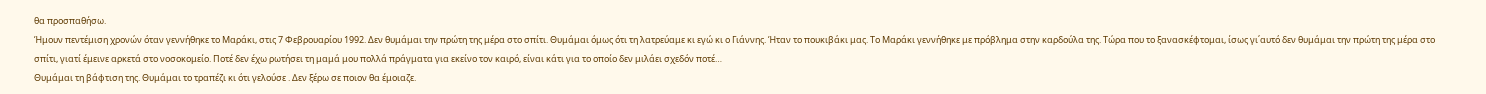θα προσπαθήσω.
Ήμουν πεντέμιση χρονών όταν γεννήθηκε το Μαράκι, στις 7 Φεβρουαρίου 1992. Δεν θυμάμαι την πρώτη της μέρα στο σπίτι. Θυμάμαι όμως ότι τη λατρεύαμε κι εγώ κι ο Γιάννης. Ήταν το πουκιβάκι μας. Το Μαράκι γεννήθηκε με πρόβλημα στην καρδούλα της. Τώρα που το ξανασκέφτομαι, ίσως γι΄αυτό δεν θυμάμαι την πρώτη της μέρα στο σπίτι, γιατί έμεινε αρκετά στο νοσοκομείο. Ποτέ δεν έχω ρωτήσει τη μαμά μου πολλά πράγματα για εκείνο τον καιρό, είναι κάτι για το οποίο δεν μιλάει σχεδόν ποτέ…
Θυμάμαι τη βάφτιση της. Θυμάμαι το τραπέζι κι ότι γελούσε . Δεν ξέρω σε ποιον θα έμοιαζε.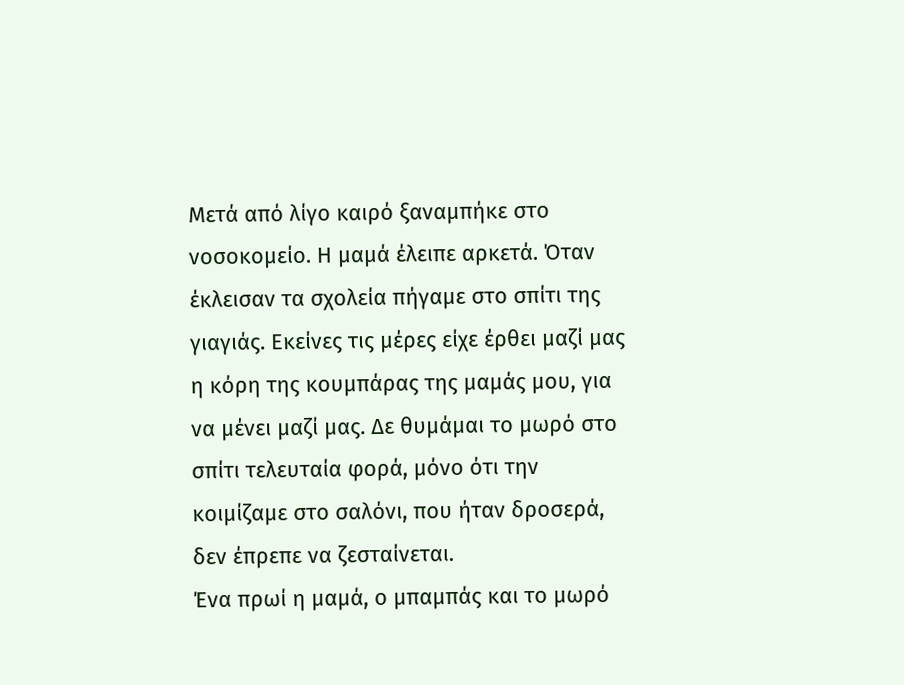Μετά από λίγο καιρό ξαναμπήκε στο νοσοκομείο. Η μαμά έλειπε αρκετά. Όταν έκλεισαν τα σχολεία πήγαμε στο σπίτι της γιαγιάς. Εκείνες τις μέρες είχε έρθει μαζί μας η κόρη της κουμπάρας της μαμάς μου, για να μένει μαζί μας. Δε θυμάμαι το μωρό στο σπίτι τελευταία φορά, μόνο ότι την κοιμίζαμε στο σαλόνι, που ήταν δροσερά, δεν έπρεπε να ζεσταίνεται.
Ένα πρωί η μαμά, ο μπαμπάς και το μωρό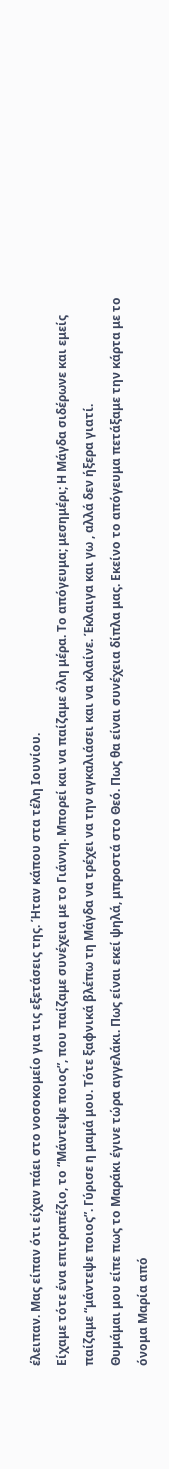έλειπαν. Μας είπαν ότι είχαν πάει στο νοσοκομείο για τις εξετάσεις της. Ήταν κάπου στα τέλη Ιουνίου.
Είχαμε τότε ένα επιτραπέζιο, το “Μάντεψε ποιος”, που παίζαμε συνέχεια με το Γιάννη. Μπορεί και να παίζαμε όλη μέρα. Το απόγευμα; μεσημέρι; Η Μάγδα σιδέρωνε και εμείς παίζαμε “μάντεψε ποιος”. Γύρισε η μαμά μου. Τότε ξαφνικά βλέπω τη Μάγδα να τρέχει να την αγκαλιάσει και να κλαίνε. Έκλαιγα και γω , αλλά δεν ήξερα γιατί.
Θυμάμαι μου είπε πως το Μαράκι έγινε τώρα αγγελάκι. Πως είναι εκεί ψηλά, μπροστά στο Θεό. Πως θα είναι συνέχεια δίπλα μας. Εκείνο το απόγευμα πετάξαμε την κάρτα με το όνομα Μαρία από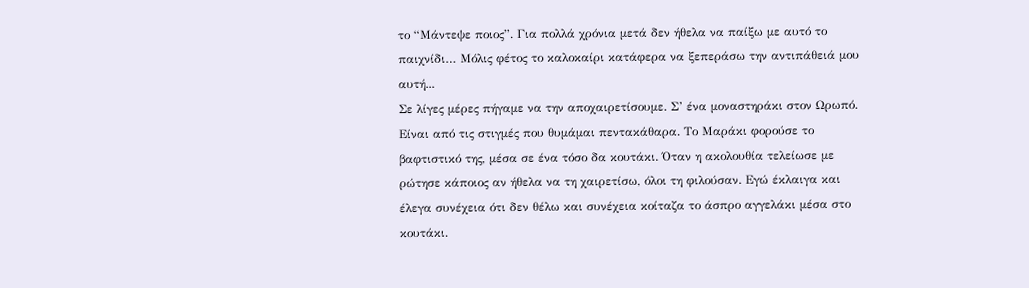το “Μάντεψε ποιος”. Για πολλά χρόνια μετά δεν ήθελα να παίξω με αυτό το παιχνίδι… Μόλις φέτος το καλοκαίρι κατάφερα να ξεπεράσω την αντιπάθειά μου αυτή...
Σε λίγες μέρες πήγαμε να την αποχαιρετίσουμε. Σ’ ένα μοναστηράκι στον Ωρωπό. Είναι από τις στιγμές που θυμάμαι πεντακάθαρα. Το Μαράκι φορούσε το βαφτιστικό της, μέσα σε ένα τόσο δα κουτάκι. Όταν η ακολουθία τελείωσε με ρώτησε κάποιος αν ήθελα να τη χαιρετίσω, όλοι τη φιλούσαν. Εγώ έκλαιγα και έλεγα συνέχεια ότι δεν θέλω και συνέχεια κοίταζα το άσπρο αγγελάκι μέσα στο κουτάκι.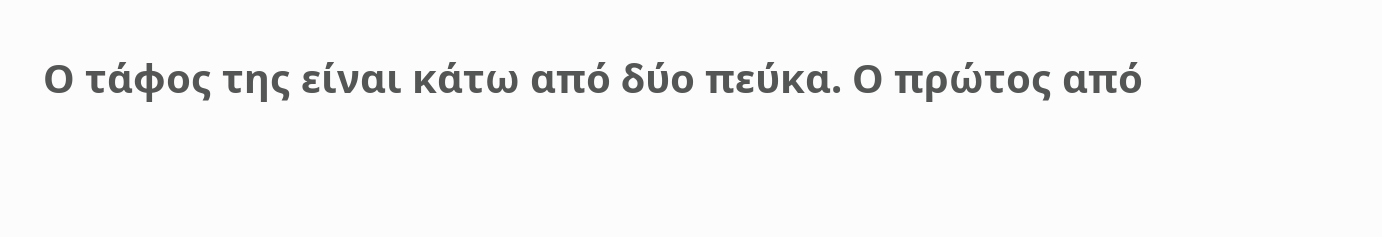Ο τάφος της είναι κάτω από δύο πεύκα. Ο πρώτος από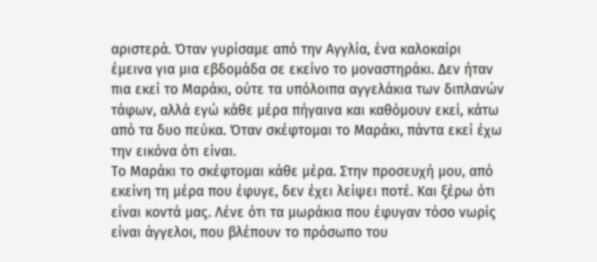αριστερά. Όταν γυρίσαμε από την Αγγλία, ένα καλοκαίρι έμεινα για μια εβδομάδα σε εκείνο το μοναστηράκι. Δεν ήταν πια εκεί το Μαράκι, ούτε τα υπόλοιπα αγγελάκια των διπλανών τάφων, αλλά εγώ κάθε μέρα πήγαινα και καθόμουν εκεί, κάτω από τα δυο πεύκα. Όταν σκέφτομαι το Μαράκι, πάντα εκεί έχω την εικόνα ότι είναι.
Το Μαράκι το σκέφτομαι κάθε μέρα. Στην προσευχή μου, από εκείνη τη μέρα που έφυγε, δεν έχει λείψει ποτέ. Και ξέρω ότι είναι κοντά μας. Λένε ότι τα μωράκια που έφυγαν τόσο νωρίς είναι άγγελοι, που βλέπουν το πρόσωπο του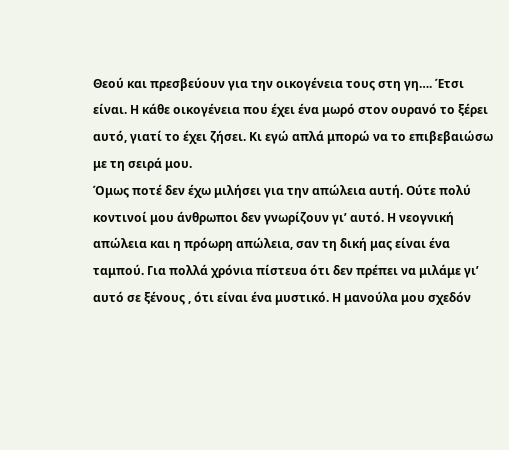Θεού και πρεσβεύουν για την οικογένεια τους στη γη…. Έτσι είναι. Η κάθε οικογένεια που έχει ένα μωρό στον ουρανό το ξέρει αυτό, γιατί το έχει ζήσει. Κι εγώ απλά μπορώ να το επιβεβαιώσω με τη σειρά μου.
Όμως ποτέ δεν έχω μιλήσει για την απώλεια αυτή. Ούτε πολύ κοντινοί μου άνθρωποι δεν γνωρίζουν γι’ αυτό. Η νεογνική απώλεια και η πρόωρη απώλεια, σαν τη δική μας είναι ένα ταμπού. Για πολλά χρόνια πίστευα ότι δεν πρέπει να μιλάμε γι’ αυτό σε ξένους , ότι είναι ένα μυστικό. Η μανούλα μου σχεδόν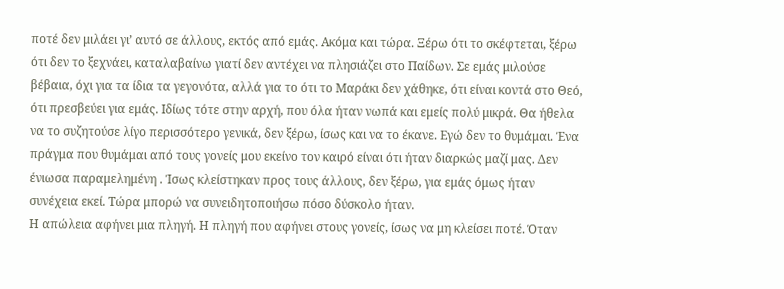ποτέ δεν μιλάει γι’ αυτό σε άλλους, εκτός από εμάς. Ακόμα και τώρα. Ξέρω ότι το σκέφτεται, ξέρω ότι δεν το ξεχνάει, καταλαβαίνω γιατί δεν αντέχει να πλησιάζει στο Παίδων. Σε εμάς μιλούσε βέβαια, όχι για τα ίδια τα γεγονότα, αλλά για το ότι το Μαράκι δεν χάθηκε, ότι είναι κοντά στο Θεό, ότι πρεσβεύει για εμάς. Ιδίως τότε στην αρχή, που όλα ήταν νωπά και εμείς πολύ μικρά. Θα ήθελα να το συζητούσε λίγο περισσότερο γενικά, δεν ξέρω, ίσως και να το έκανε. Εγώ δεν το θυμάμαι. Ένα πράγμα που θυμάμαι από τους γονείς μου εκείνο τον καιρό είναι ότι ήταν διαρκώς μαζί μας. Δεν ένιωσα παραμελημένη . Ίσως κλείστηκαν προς τους άλλους, δεν ξέρω, για εμάς όμως ήταν συνέχεια εκεί. Τώρα μπορώ να συνειδητοποιήσω πόσο δύσκολο ήταν.
Η απώλεια αφήνει μια πληγή. Η πληγή που αφήνει στους γονείς, ίσως να μη κλείσει ποτέ. Όταν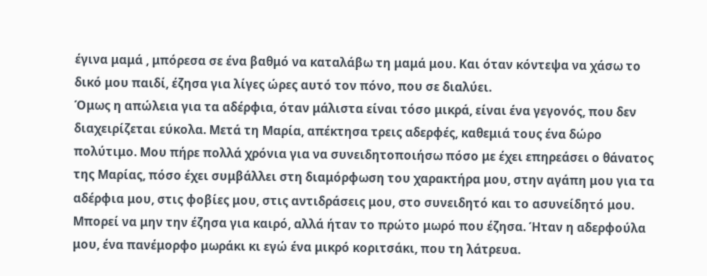έγινα μαμά , μπόρεσα σε ένα βαθμό να καταλάβω τη μαμά μου. Και όταν κόντεψα να χάσω το δικό μου παιδί, έζησα για λίγες ώρες αυτό τον πόνο, που σε διαλύει.
Όμως η απώλεια για τα αδέρφια, όταν μάλιστα είναι τόσο μικρά, είναι ένα γεγονός, που δεν διαχειρίζεται εύκολα. Μετά τη Μαρία, απέκτησα τρεις αδερφές, καθεμιά τους ένα δώρο πολύτιμο. Μου πήρε πολλά χρόνια για να συνειδητοποιήσω πόσο με έχει επηρεάσει ο θάνατος της Μαρίας, πόσο έχει συμβάλλει στη διαμόρφωση του χαρακτήρα μου, στην αγάπη μου για τα αδέρφια μου, στις φοβίες μου, στις αντιδράσεις μου, στο συνειδητό και το ασυνείδητό μου. Μπορεί να μην την έζησα για καιρό, αλλά ήταν το πρώτο μωρό που έζησα. Ήταν η αδερφούλα μου, ένα πανέμορφο μωράκι κι εγώ ένα μικρό κοριτσάκι, που τη λάτρευα.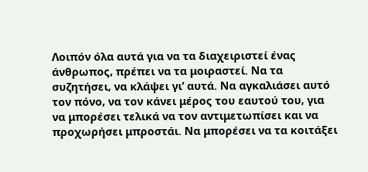Λοιπόν όλα αυτά για να τα διαχειριστεί ένας άνθρωπος, πρέπει να τα μοιραστεί. Να τα συζητήσει, να κλάψει γι’ αυτά. Να αγκαλιάσει αυτό τον πόνο, να τον κάνει μέρος του εαυτού του, για να μπορέσει τελικά να τον αντιμετωπίσει και να προχωρήσει μπροστάι. Να μπορέσει να τα κοιτάξει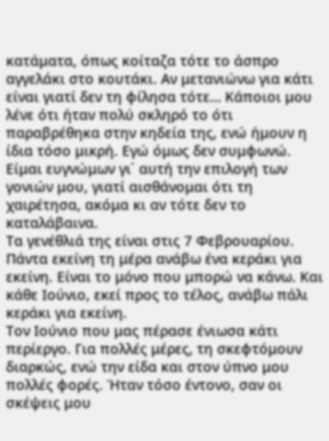κατάματα, όπως κοίταζα τότε το άσπρο αγγελάκι στο κουτάκι. Αν μετανιώνω για κάτι είναι γιατί δεν τη φίλησα τότε… Κάποιοι μου λένε ότι ήταν πολύ σκληρό το ότι παραβρέθηκα στην κηδεία της, ενώ ήμουν η ίδια τόσο μικρή. Εγώ όμως δεν συμφωνώ. Είμαι ευγνώμων γι΄ αυτή την επιλογή των γονιών μου, γιατί αισθάνομαι ότι τη χαιρέτησα, ακόμα κι αν τότε δεν το καταλάβαινα.
Τα γενέθλιά της είναι στις 7 Φεβρουαρίου. Πάντα εκείνη τη μέρα ανάβω ένα κεράκι για εκείνη. Είναι το μόνο που μπορώ να κάνω. Και κάθε Ιούνιο, εκεί προς το τέλος, ανάβω πάλι κεράκι για εκείνη.
Τον Ιούνιο που μας πέρασε ένιωσα κάτι περίεργο. Για πολλές μέρες, τη σκεφτόμουν διαρκώς, ενώ την είδα και στον ύπνο μου πολλές φορές. Ήταν τόσο έντονο, σαν οι σκέψεις μου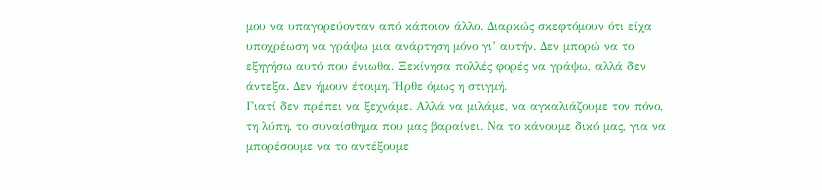μου να υπαγορεύονταν από κάποιον άλλο. Διαρκώς σκεφτόμουν ότι είχα υποχρέωση να γράψω μια ανάρτηση μόνο γι’ αυτήν. Δεν μπορώ να το εξηγήσω αυτό που ένιωθα. Ξεκίνησα πολλές φορές να γράψω, αλλά δεν άντεξα. Δεν ήμουν έτοιμη. Ήρθε όμως η στιγμή.
Γιατί δεν πρέπει να ξεχνάμε. Αλλά να μιλάμε, να αγκαλιάζουμε τον πόνο, τη λύπη, το συναίσθημα που μας βαραίνει. Να το κάνουμε δικό μας, για να μπορέσουμε να το αντέξουμε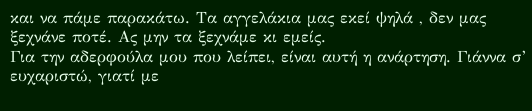και να πάμε παρακάτω. Τα αγγελάκια μας εκεί ψηλά , δεν μας ξεχνάνε ποτέ. Ας μην τα ξεχνάμε κι εμείς.
Για την αδερφούλα μου που λείπει, είναι αυτή η ανάρτηση. Γιάννα σ’ ευχαριστώ, γιατί με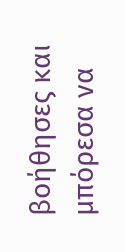βοήθησες και μπόρεσα να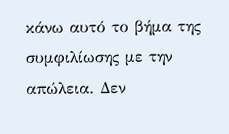κάνω αυτό το βήμα της συμφιλίωσης με την απώλεια. Δεν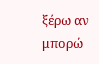ξέρω αν μπορώ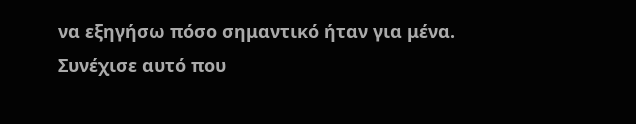να εξηγήσω πόσο σημαντικό ήταν για μένα. Συνέχισε αυτό που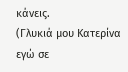κάνεις.
(Γλυκιά μου Κατερίνα εγώ σε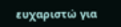ευχαριστώ για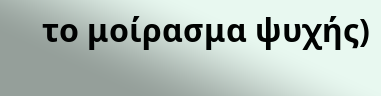το μοίρασμα ψυχής)